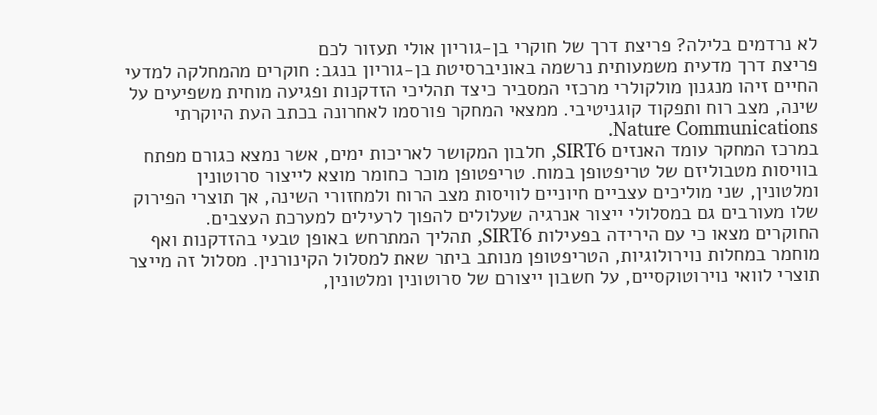לא נרדמים בלילה? פריצת דרך של חוקרי בן-גוריון אולי תעזור לכם
פריצת דרך מדעית משמעותית נרשמה באוניברסיטת בן-גוריון בנגב: חוקרים מהמחלקה למדעי החיים זיהו מנגנון מולקולרי מרכזי המסביר כיצד תהליכי הזדקנות ופגיעה מוחית משפיעים על שינה, מצב רוח ותפקוד קוגניטיבי. ממצאי המחקר פורסמו לאחרונה בכתב העת היוקרתי Nature Communications.
במרכז המחקר עומד האנזים SIRT6, חלבון המקושר לאריכות ימים, אשר נמצא כגורם מפתח בוויסות מטבוליזם של טריפטופן במוח. טריפטופן מוכר כחומר מוצא לייצור סרוטונין ומלטונין, שני מוליכים עצביים חיוניים לוויסות מצב הרוח ולמחזורי השינה, אך תוצרי הפירוק שלו מעורבים גם במסלולי ייצור אנרגיה שעלולים להפוך לרעילים למערכת העצבים.
החוקרים מצאו כי עם הירידה בפעילות SIRT6, תהליך המתרחש באופן טבעי בהזדקנות ואף מוחמר במחלות נוירולוגיות, הטריפטופן מנותב ביתר שאת למסלול הקינורנין. מסלול זה מייצר תוצרי לוואי נוירוטוקסיים, על חשבון ייצורם של סרוטונין ומלטונין,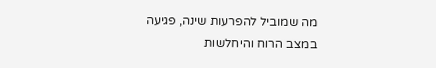מה שמוביל להפרעות שינה, פגיעה במצב הרוח והיחלשות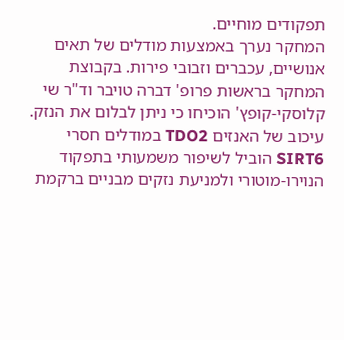תפקודים מוחיים.
המחקר נערך באמצעות מודלים של תאים אנושיים, עכברים וזבובי פירות. בקבוצת המחקר בראשות פרופ' דברה טויבר וד"ר שי קלוסקי-קופץ' הוכיחו כי ניתן לבלום את הנזק. עיכוב של האנזים TDO2 במודלים חסרי SIRT6 הוביל לשיפור משמעותי בתפקוד הנוירו-מוטורי ולמניעת נזקים מבניים ברקמת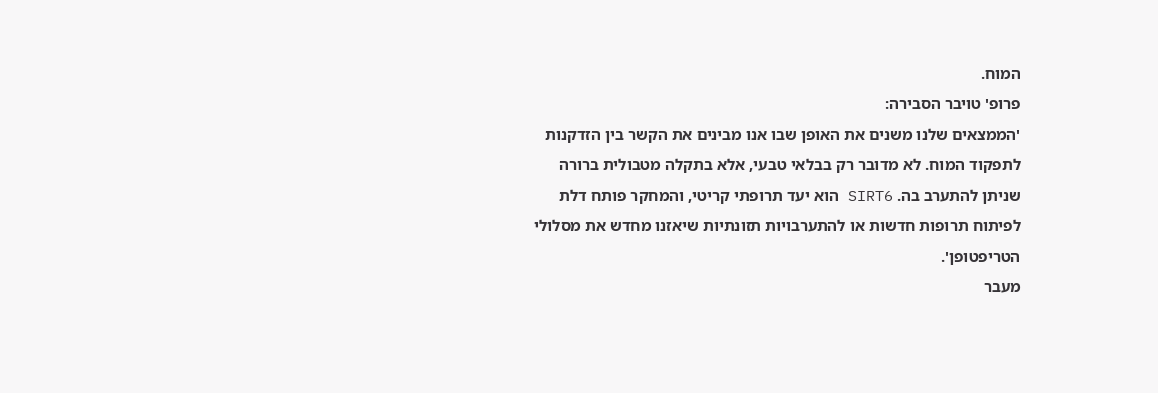המוח.
פרופ' טויבר הסבירה:
'הממצאים שלנו משנים את האופן שבו אנו מבינים את הקשר בין הזדקנות לתפקוד המוח. לא מדובר רק בבלאי טבעי, אלא בתקלה מטבולית ברורה שניתן להתערב בה. SIRT6 הוא יעד תרופתי קריטי, והמחקר פותח דלת לפיתוח תרופות חדשות או להתערבויות תזונתיות שיאזנו מחדש את מסלולי הטריפטופן'.
מעבר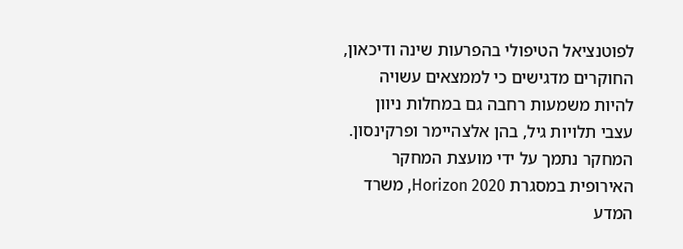לפוטנציאל הטיפולי בהפרעות שינה ודיכאון, החוקרים מדגישים כי לממצאים עשויה להיות משמעות רחבה גם במחלות ניוון עצבי תלויות גיל, בהן אלצהיימר ופרקינסון.
המחקר נתמך על ידי מועצת המחקר האירופית במסגרת Horizon 2020, משרד המדע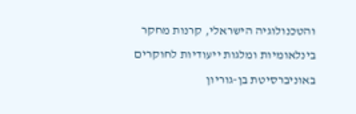והטכנולוגיה הישראלי, קרנות מחקר בינלאומיות ומלגות ייעודיות לחוקרים באוניברסיטת בן-גוריון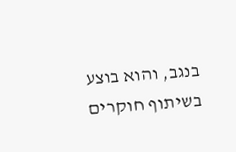בנגב, והוא בוצע בשיתוף חוקרים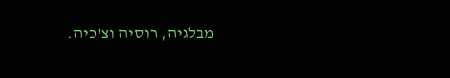מבלגיה, רוסיה וצ'כיה.